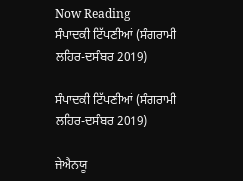Now Reading
ਸੰਪਾਦਕੀ ਟਿੱਪਣੀਆਂ (ਸੰਗਰਾਮੀ ਲਹਿਰ-ਦਸੰਬਰ 2019)

ਸੰਪਾਦਕੀ ਟਿੱਪਣੀਆਂ (ਸੰਗਰਾਮੀ ਲਹਿਰ-ਦਸੰਬਰ 2019)

ਜੇਐਨਯੂ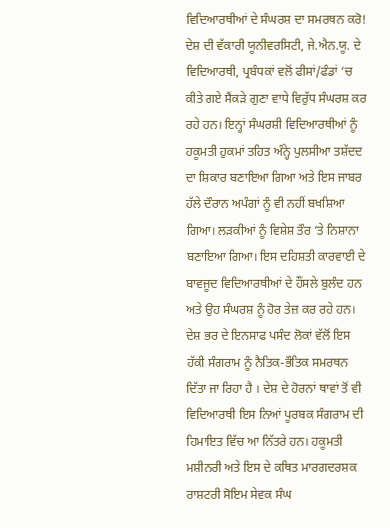ਵਿਦਿਆਰਥੀਆਂ ਦੇ ਸੰਘਰਸ਼ ਦਾ ਸਮਰਥਨ ਕਰੋ!
ਦੇਸ਼ ਦੀ ਵੱਕਾਰੀ ਯੂਨੀਵਰਸਿਟੀ, ਜੇ.ਐਨ.ਯੂ. ਦੇ ਵਿਦਿਆਰਥੀ, ਪ੍ਰਬੰਧਕਾਂ ਵਲੋਂ ਫੀਸਾਂ/ਫੰਡਾਂ ‘ਚ ਕੀਤੇ ਗਏ ਸੈਂਕੜੇ ਗੁਣਾ ਵਾਧੇ ਵਿਰੁੱਧ ਸੰਘਰਸ਼ ਕਰ ਰਹੇ ਹਨ। ਇਨ੍ਹਾਂ ਸੰਘਰਸ਼ੀ ਵਿਦਿਆਰਥੀਆਂ ਨੂੰ ਹਕੂਮਤੀ ਹੁਕਮਾਂ ਤਹਿਤ ਅੰਨ੍ਹੇ ਪੁਲਸੀਆ ਤਸ਼ੱਦਦ ਦਾ ਸ਼ਿਕਾਰ ਬਣਾਇਆ ਗਿਆ ਅਤੇ ਇਸ ਜਾਬਰ ਹੱਲੇ ਦੌਰਾਨ ਅਪੰਗਾਂ ਨੂੰ ਵੀ ਨਹੀਂ ਬਖਸ਼ਿਆ ਗਿਆ। ਲੜਕੀਆਂ ਨੂੰ ਵਿਸ਼ੇਸ਼ ਤੌਰ ‘ਤੇ ਨਿਸ਼ਾਨਾ ਬਣਾਇਆ ਗਿਆ। ਇਸ ਦਹਿਸ਼ਤੀ ਕਾਰਵਾਈ ਦੇ ਬਾਵਜੂਦ ਵਿਦਿਆਰਥੀਆਂ ਦੇ ਹੌਂਸਲੇ ਬੁਲੰਦ ਹਨ ਅਤੇ ਉਹ ਸੰਘਰਸ਼ ਨੂੰ ਹੋਰ ਤੇਜ਼ ਕਰ ਰਹੇ ਹਨ। ਦੇਸ਼ ਭਰ ਦੇ ਇਨਸਾਫ ਪਸੰਦ ਲੋਕਾਂ ਵੱਲੋਂ ਇਸ ਹੱਕੀ ਸੰਗਰਾਮ ਨੂੰ ਨੈਤਿਕ-ਭੌਤਿਕ ਸਮਰਥਨ ਦਿੱਤਾ ਜਾ ਰਿਹਾ ਹੈ । ਦੇਸ਼ ਦੇ ਹੋਰਨਾਂ ਥਾਵਾਂ ਤੋਂ ਵੀ ਵਿਦਿਆਰਥੀ ਇਸ ਨਿਆਂ ਪੂਰਬਕ ਸੰਗਰਾਮ ਦੀ ਹਿਮਾਇਤ ਵਿੱਚ ਆ ਨਿੱਤਰੇ ਹਨ। ਹਕੂਮਤੀ ਮਸ਼ੀਨਰੀ ਅਤੇ ਇਸ ਦੇ ਕਥਿਤ ਮਾਰਗਦਰਸ਼ਕ ਰਾਸ਼ਟਰੀ ਸੋਇਮ ਸੇਵਕ ਸੰਘ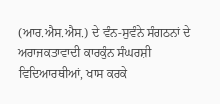(ਆਰ.ਐਸ.ਐਸ.) ਦੇ ਵੰਨ-ਸੁਵੰਨੇ ਸੰਗਠਨਾਂ ਦੇ ਅਰਾਜਕਤਾਵਾਦੀ ਕਾਰਕੁੰਨ ਸੰਘਰਸ਼ੀ ਵਿਦਿਆਰਥੀਆਂ, ਖਾਸ ਕਰਕੇ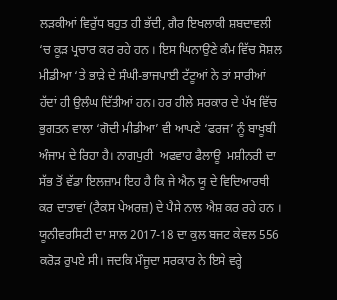ਲੜਕੀਆਂ ਵਿਰੁੱਧ ਬਹੁਤ ਹੀ ਭੱਦੀ, ਗੈਰ ਇਖਲਾਕੀ ਸ਼ਬਦਾਵਲੀ ‘ਚ ਕੂੜ ਪ੍ਰਚਾਰ ਕਰ ਰਹੇ ਹਨ । ਇਸ ਘਿਨਾਉਣੇ ਕੰਮ ਵਿੱਚ ਸੋਸ਼ਲ ਮੀਡੀਆ ‘ਤੇ ਭਾੜੇ ਦੇ ਸੰਘੀ-ਭਾਜਪਾਈ ਟੱਟੂਆਂ ਨੇ ਤਾਂ ਸਾਰੀਆਂ ਹੱਦਾਂ ਹੀ ਉਲੰਘ ਦਿੱਤੀਆਂ ਹਨ। ਹਰ ਹੀਲੇ ਸਰਕਾਰ ਦੇ ਪੱਖ ਵਿੱਚ ਭੁਗਤਨ ਵਾਲਾ ‘ਗੋਦੀ ਮੀਡੀਆ’ ਵੀ ਆਪਣੇ ‘ਫਰਜ’ ਨੂੰ ਬਾਖੂਬੀ ਅੰਜਾਮ ਦੇ ਰਿਹਾ ਹੈ। ਨਾਗਪੁਰੀ  ਅਫਵਾਹ ਫੈਲਾਊ  ਮਸ਼ੀਨਰੀ ਦਾ ਸੱਭ ਤੋਂ ਵੱਡਾ ਇਲਜ਼ਾਮ ਇਹ ਹੈ ਕਿ ਜੇ ਐਨ ਯੂ ਦੇ ਵਿਦਿਆਰਥੀ ਕਰ ਦਾਤਾਵਾਂ (ਟੈਕਸ ਪੇਅਰਜ਼) ਦੇ ਪੈਸੇ ਨਾਲ ਐਸ਼ ਕਰ ਰਹੇ ਹਨ । ਯੂਨੀਵਰਸਿਟੀ ਦਾ ਸਾਲ 2017-18 ਦਾ ਕੁਲ ਬਜਟ ਕੇਵਲ 556 ਕਰੋੜ ਰੁਪਏ ਸੀ। ਜਦਕਿ ਮੌਜੂਦਾ ਸਰਕਾਰ ਨੇ ਇਸੇ ਵਰ੍ਹੇ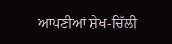ਆਪਣੀਆਂ ਸ਼ੇਖ-ਚਿੱਲੀ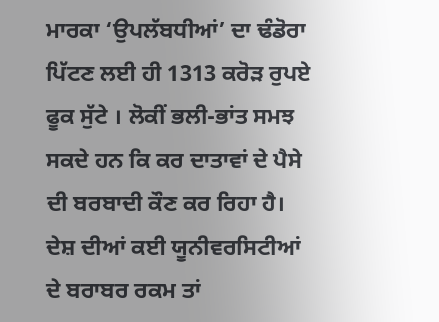ਮਾਰਕਾ ‘ਉਪਲੱਬਧੀਆਂ’ ਦਾ ਢੰਡੋਰਾ ਪਿੱਟਣ ਲਈ ਹੀ 1313 ਕਰੋੜ ਰੁਪਏ ਫੂਕ ਸੁੱਟੇ । ਲੋਕੀਂ ਭਲੀ-ਭਾਂਤ ਸਮਝ ਸਕਦੇ ਹਨ ਕਿ ਕਰ ਦਾਤਾਵਾਂ ਦੇ ਪੈਸੇ ਦੀ ਬਰਬਾਦੀ ਕੌਣ ਕਰ ਰਿਹਾ ਹੈ। ਦੇਸ਼ ਦੀਆਂ ਕਈ ਯੂਨੀਵਰਸਿਟੀਆਂ ਦੇ ਬਰਾਬਰ ਰਕਮ ਤਾਂ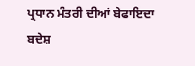ਪ੍ਰਧਾਨ ਮੰਤਰੀ ਦੀਆਂ ਬੇਫਾਇਦਾ ਬਦੇਸ਼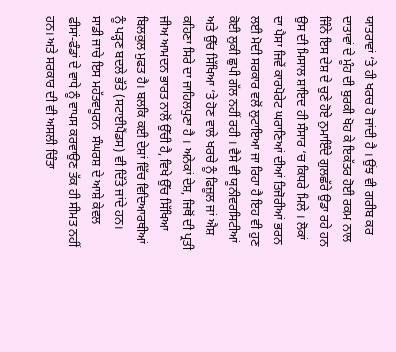ਯਾਤਰਾਵਾਂ ‘ਤੇ ਹੀ ਖਰਚ ਹੋ ਜਾਂਦੀ ਹੈ । ਉਂਝ ਵੀ ਗਰੀਬ ਕਰ ਦਾਤਾਵਾਂ ਦੇ ਮੂੰਹ ਦੀ ਬੁਰਕੀ ਖੋਹ ਕੇ ਇਕੱਤਰ ਹੋਈ ਰਕਮ ਨਾਲ ਜਿੰਨੇ ਇਸ ਦੇਸ਼ ਦੇ ਚੁਣੇ ਹੋਏ ਨੁਮਾਇੰਦੇ ਗੁਲਛੱਰੇ ਉਡਾ ਰਹੇ ਹਨ ਉਸ ਦੀ ਮਿਸਾਲ ਸ਼ਾਇਦ ਹੀ ਸੰਸਾਰ ‘ਚ ਕਿਧਰੇ ਮਿਲੇ । ਲੋਕਾਂ ਦਾ ਪੈਸਾ ਜਿਵੇਂ ਕਾਰਪੋਰੇਟ ਘਰਾਣਿਆਂ ਦੀਆਂ ਤਿਜੋਰੀਆਂ ਭਰਨ ਲਈ ਮੋਦੀ ਸਰਕਾਰ ਵਲੋਂ ਲੁਟਾਇਆ ਜਾ ਰਿਹਾ ਹੈ ਇਹ ਵੀ ਹੁਣ ਕੋਈ ਲੁਕੀ ਛੁਪੀ ਗੱਲ ਨਹੀਂ ਰਹੀ । ਵੈਸੇ ਵੀ ਯੂਨੀਵਰਸਿਟੀਆਂ ਅਤੇ ਉੱਚ ਸਿੱਖਿਆ ‘ਤੇ ਹੋਣ ਵਾਲੇ ਖਰਚੇ ਨੂੰ ਫਿਜ਼ੂਲ ਜਾਂ ਐਸ਼ ਕਹਿਣਾ ਸਿਰੇ ਦਾ ਜਾਹਿਲਪੁਣਾ ਹੈ । ਅਨੇਕਾਂ ਦੇਸ਼, ਜਿਥੋਂ ਦੀ ਪ੍ਰਤੀ ਜੀਅ ਆਮਦਨ ਭਾਰਤ ਨਾਲੋਂ ਉੱਚੀ ਹੈ, ਵਿਖੇ ਉੱਚ ਸਿੱਖਿਆ ਬਿਲਕੁਲ ਮੁਫਤ ਹੈ। ਬਲਕਿ ਕਈ ਦੇਸ਼ਾਂ ਵਿੱਚ ਵਿਦਿਆਰਥੀਆਂ ਨੂੰ ਪੜ੍ਹਣ ਬਦਲੇ ਭੱਤੇ (ਸਟਾਈਪੈਂਡਸ) ਵੀ ਦਿੱਤੇ ਜਾਂਦੇ ਹਨ।
ਸਾਡੀ ਜਾਚੇ ਇਸ ਮਹੱਤਵਪੂਰਨ  ਸੰਘਰਸ਼ ਦੇ ਆਸ਼ੇ ਕੇਵਲ ਫੀਸਾਂ-ਫੰਡਾਂ ਦੇ ਵਾਧੇ ਨੂੰ ਵਾਪਸ ਕਰਵਾਉਣ ਤੱਕ ਹੀ ਸੀਮਤ ਨਹੀਂ ਹਨ। ਅਤੇ ਸਰਕਾਰ ਦੀ ਵੀ ਅਸਲੀ ਚਿੰਤਾ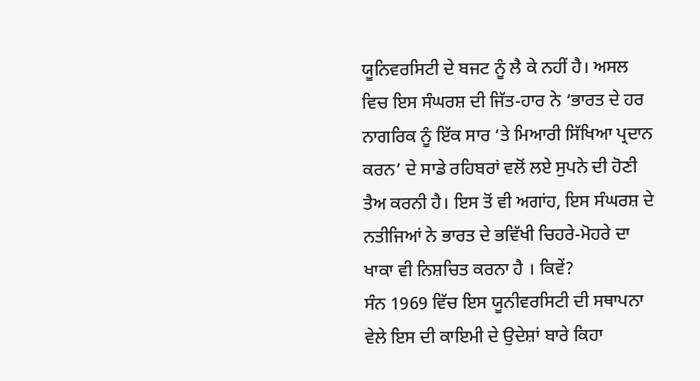ਯੂਨਿਵਰਸਿਟੀ ਦੇ ਬਜਟ ਨੂੰ ਲੈ ਕੇ ਨਹੀਂ ਹੈ। ਅਸਲ ਵਿਚ ਇਸ ਸੰਘਰਸ਼ ਦੀ ਜਿੱਤ-ਹਾਰ ਨੇ ‘ਭਾਰਤ ਦੇ ਹਰ ਨਾਗਰਿਕ ਨੂੰ ਇੱਕ ਸਾਰ ‘ਤੇ ਮਿਆਰੀ ਸਿੱਖਿਆ ਪ੍ਰਦਾਨ ਕਰਨ’ ਦੇ ਸਾਡੇ ਰਹਿਬਰਾਂ ਵਲੋਂ ਲਏ ਸੁਪਨੇ ਦੀ ਹੋਣੀ ਤੈਅ ਕਰਨੀ ਹੈ। ਇਸ ਤੋਂ ਵੀ ਅਗਾਂਹ, ਇਸ ਸੰਘਰਸ਼ ਦੇ ਨਤੀਜਿਆਂ ਨੇ ਭਾਰਤ ਦੇ ਭਵਿੱਖੀ ਚਿਹਰੇ-ਮੋਹਰੇ ਦਾ ਖਾਕਾ ਵੀ ਨਿਸ਼ਚਿਤ ਕਰਨਾ ਹੈ । ਕਿਵੇਂ?
ਸੰਨ 1969 ਵਿੱਚ ਇਸ ਯੂਨੀਵਰਸਿਟੀ ਦੀ ਸਥਾਪਨਾ ਵੇਲੇ ਇਸ ਦੀ ਕਾਇਮੀ ਦੇ ਉਦੇਸ਼ਾਂ ਬਾਰੇ ਕਿਹਾ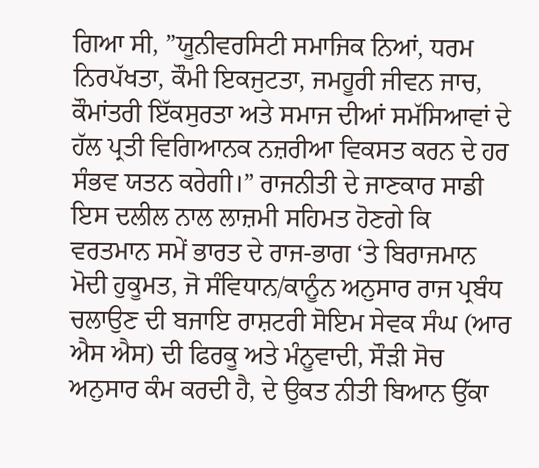ਗਿਆ ਸੀ, ”ਯੂਨੀਵਰਸਿਟੀ ਸਮਾਜਿਕ ਨਿਆਂ, ਧਰਮ ਨਿਰਪੱਖਤਾ, ਕੌਮੀ ਇਕਜੁਟਤਾ, ਜਮਹੂਰੀ ਜੀਵਨ ਜਾਚ, ਕੌਮਾਂਤਰੀ ਇੱਕਸੁਰਤਾ ਅਤੇ ਸਮਾਜ ਦੀਆਂ ਸਮੱਸਿਆਵਾਂ ਦੇ ਹੱਲ ਪ੍ਰਤੀ ਵਿਗਿਆਨਕ ਨਜ਼ਰੀਆ ਵਿਕਸਤ ਕਰਨ ਦੇ ਹਰ ਸੰਭਵ ਯਤਨ ਕਰੇਗੀ।” ਰਾਜਨੀਤੀ ਦੇ ਜਾਣਕਾਰ ਸਾਡੀ ਇਸ ਦਲੀਲ ਨਾਲ ਲਾਜ਼ਮੀ ਸਹਿਮਤ ਹੋਣਗੇ ਕਿ ਵਰਤਮਾਨ ਸਮੇਂ ਭਾਰਤ ਦੇ ਰਾਜ-ਭਾਗ ‘ਤੇ ਬਿਰਾਜਮਾਨ ਮੋਦੀ ਹੁਕੂਮਤ, ਜੋ ਸੰਵਿਧਾਨ/ਕਾਨੂੰਨ ਅਨੁਸਾਰ ਰਾਜ ਪ੍ਰਬੰਧ ਚਲਾਉਣ ਦੀ ਬਜਾਇ ਰਾਸ਼ਟਰੀ ਸੋਇਮ ਸੇਵਕ ਸੰਘ (ਆਰ ਐਸ ਐਸ) ਦੀ ਫਿਰਕੂ ਅਤੇ ਮੰਨੂਵਾਦੀ, ਸੌੜੀ ਸੋਚ ਅਨੁਸਾਰ ਕੰਮ ਕਰਦੀ ਹੈ, ਦੇ ਉਕਤ ਨੀਤੀ ਬਿਆਨ ਉੱਕਾ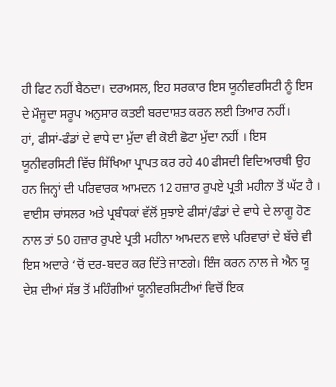ਹੀ ਫਿਟ ਨਹੀਂ ਬੈਠਦਾ। ਦਰਅਸਲ, ਇਹ ਸਰਕਾਰ ਇਸ ਯੂਨੀਵਰਸਿਟੀ ਨੂੰ ਇਸ ਦੇ ਮੌਜੂਦਾ ਸਰੂਪ ਅਨੁਸਾਰ ਕਤਈ ਬਰਦਾਸ਼ਤ ਕਰਨ ਲਈ ਤਿਆਰ ਨਹੀਂ।
ਹਾਂ, ਫੀਸਾਂ-ਫੰਡਾਂ ਦੇ ਵਾਧੇ ਦਾ ਮੁੱਦਾ ਵੀ ਕੋਈ ਛੋਟਾ ਮੁੱਦਾ ਨਹੀਂ । ਇਸ ਯੂਨੀਵਰਸਿਟੀ ਵਿੱਚ ਸਿੱਖਿਆ ਪ੍ਰਾਪਤ ਕਰ ਰਹੇ 40 ਫੀਸਦੀ ਵਿਦਿਆਰਥੀ ਉਹ ਹਨ ਜਿਨ੍ਹਾਂ ਦੀ ਪਰਿਵਾਰਕ ਆਮਦਨ 12 ਹਜ਼ਾਰ ਰੁਪਏ ਪ੍ਰਤੀ ਮਹੀਨਾ ਤੋਂ ਘੱਟ ਹੈ । ਵਾਈਸ ਚਾਂਸਲਰ ਅਤੇ ਪ੍ਰਬੰਧਕਾਂ ਵੱਲੋਂ ਸੁਝਾਏ ਫੀਸਾਂ/ਫੰਡਾਂ ਦੇ ਵਾਧੇ ਦੇ ਲਾਗੂ ਹੋਣ ਨਾਲ ਤਾਂ 50 ਹਜ਼ਾਰ ਰੁਪਏ ਪ੍ਰਤੀ ਮਹੀਨਾ ਆਮਦਨ ਵਾਲੇ ਪਰਿਵਾਰਾਂ ਦੇ ਬੱਚੇ ਵੀ ਇਸ ਅਦਾਰੇ ‘ਚੋਂ ਦਰ-ਬਦਰ ਕਰ ਦਿੱਤੇ ਜਾਣਗੇ। ਇੰਜ ਕਰਨ ਨਾਲ ਜੇ ਐਨ ਯੂ ਦੇਸ਼ ਦੀਆਂ ਸੱਭ ਤੋਂ ਮਹਿੰਗੀਆਂ ਯੂਨੀਵਰਸਿਟੀਆਂ ਵਿਚੋਂ ਇਕ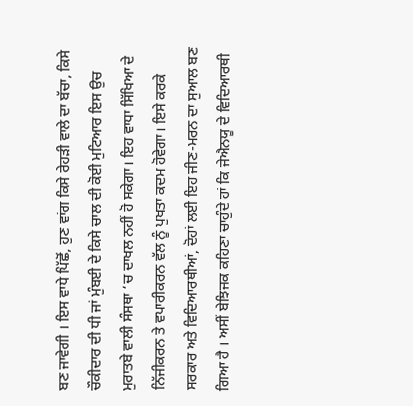ਬਣ ਜਾਵੇਗੀ । ਇਸ ਵਾਧੇ ਪਿੱਛੋਂ, ਹੁਣ ਵਾਂਗ ਕਿਸੇ ਰੇਹੜੀ ਵਾਲੇ ਦਾ ਬੱਚਾ, ਕਿਸੇ ਚੌਕੀਦਾਰ ਦੀ ਧੀ ਜਾਂ ਮੁੰਬਈ ਦੇ ਕਿਸੇ ਚਾਲ ਦੀ ਕੋਈ ਮੁਟਿਆਰ ਇਸ ਉਚ ਮੁਰਾਤਬੇ ਵਾਲੀ ਸੰਸਥਾ ‘ਚ ਦਾਖਲ ਨਹੀਂ ਹੋ ਸਕੇਗਾ। ਇਹ ਵਾਧਾ ਸਿੱਖਿਆ ਦੇ ਨਿੱਜੀਕਰਨ ਤੇ ਵਪਾਰੀਕਰਨ ਵੱਲ ਨੂੰ ਪੁਖਤਾ ਕਦਮ ਹੋਵੇਗਾ। ਇਸੇ ਕਰਕੇ ਸਰਕਾਰ ਅਤੇ ਵਿਦਿਆਰਥੀਆਂ, ਦੋਹਾਂ ਲਈ ਇਹ ਜੀਣ-ਮਰਨ ਦਾ ਸੁਆਲ ਬਣ ਗਿਆ ਹੈ । ਅਸੀਂ ਬੇਝਿਜਕ ਕਹਿਣਾ ਚਾਹੁੰਦੇ ਹਾਂ ਕਿ ਜੇਐਨਯੂ ਦੇ ਵਿਦਿਆਰਥੀ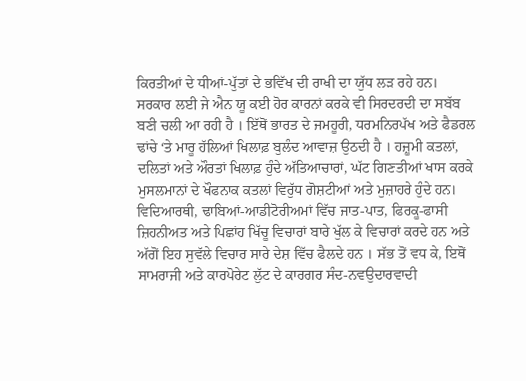ਕਿਰਤੀਆਂ ਦੇ ਧੀਆਂ-ਪੁੱਤਾਂ ਦੇ ਭਵਿੱਖ ਦੀ ਰਾਖੀ ਦਾ ਯੁੱਧ ਲੜ ਰਹੇ ਹਨ।
ਸਰਕਾਰ ਲਈ ਜੇ ਐਨ ਯੂ ਕਈ ਹੋਰ ਕਾਰਨਾਂ ਕਰਕੇ ਵੀ ਸਿਰਦਰਦੀ ਦਾ ਸਬੱਬ ਬਣੀ ਚਲੀ ਆ ਰਹੀ ਹੈ । ਇੱਥੋਂ ਭਾਰਤ ਦੇ ਜਮਹੂਰੀ, ਧਰਮਨਿਰਪੱਖ ਅਤੇ ਫੈਡਰਲ ਢਾਂਚੇ ‘ਤੇ ਮਾਰੂ ਹੱਲਿਆਂ ਖਿਲਾਫ਼ ਬੁਲੰਦ ਆਵਾਜ਼ ਉਠਦੀ ਹੈ । ਹਜ਼ੂਮੀ ਕਤਲਾਂ, ਦਲਿਤਾਂ ਅਤੇ ਔਰਤਾਂ ਖਿਲਾਫ਼ ਹੁੰਦੇ ਅੱਤਿਆਚਾਰਾਂ, ਘੱਟ ਗਿਣਤੀਆਂ ਖਾਸ ਕਰਕੇ ਮੁਸਲਮਾਨਾਂ ਦੇ ਖੌਫਨਾਕ ਕਤਲਾਂ ਵਿਰੁੱਧ ਗੋਸ਼ਟੀਆਂ ਅਤੇ ਮੁਜ਼ਾਹਰੇ ਹੁੰਦੇ ਹਨ। ਵਿਦਿਆਰਥੀ, ਢਾਬਿਆਂ-ਆਡੀਟੋਰੀਅਮਾਂ ਵਿੱਚ ਜਾਤ-ਪਾਤ, ਫਿਰਕੂ-ਫਾਸੀ ਜ਼ਿਹਨੀਅਤ ਅਤੇ ਪਿਛਾਂਹ ਖਿੱਚੂ ਵਿਚਾਰਾਂ ਬਾਰੇ ਖੁੱਲ ਕੇ ਵਿਚਾਰਾਂ ਕਰਦੇ ਹਨ ਅਤੇ ਅੱਗੋਂ ਇਹ ਸੁਵੱਲੇ ਵਿਚਾਰ ਸਾਰੇ ਦੇਸ਼ ਵਿੱਚ ਫੈਲਦੇ ਹਨ । ਸੱਭ ਤੋਂ ਵਧ ਕੇ, ਇਥੋਂ ਸਾਮਰਾਜੀ ਅਤੇ ਕਾਰਪੋਰੇਟ ਲੁੱਟ ਦੇ ਕਾਰਗਰ ਸੰਦ-ਨਵਉਦਾਰਵਾਦੀ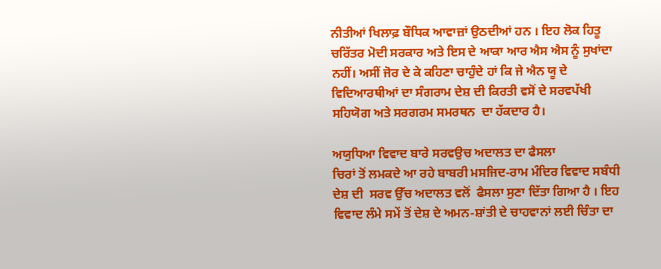ਨੀਤੀਆਂ ਖਿਲਾਫ਼ ਬੌਧਿਕ ਆਵਾਜ਼ਾਂ ਉਠਦੀਆਂ ਹਨ । ਇਹ ਲੋਕ ਹਿਤੂ ਚਰਿੱਤਰ ਮੋਦੀ ਸਰਕਾਰ ਅਤੇ ਇਸ ਦੇ ਆਕਾ ਆਰ ਐਸ ਐਸ ਨੂੰ ਸੁਖਾਂਦਾ ਨਹੀਂ। ਅਸੀਂ ਜੋਰ ਦੇ ਕੇ ਕਹਿਣਾ ਚਾਹੁੰਦੇ ਹਾਂ ਕਿ ਜੇ ਐਨ ਯੂ ਦੇ ਵਿਦਿਆਰਥੀਆਂ ਦਾ ਸੰਗਰਾਮ ਦੇਸ਼ ਦੀ ਕਿਰਤੀ ਵਸੋਂ ਦੇ ਸਰਵਪੱਖੀ ਸਹਿਯੋਗ ਅਤੇ ਸਰਗਰਮ ਸਮਰਥਨ  ਦਾ ਹੱਕਦਾਰ ਹੈ।

ਅਯੁਧਿਆ ਵਿਵਾਦ ਬਾਰੇ ਸਰਵਉਚ ਅਦਾਲਤ ਦਾ ਫੈਸਲਾ
ਚਿਰਾਂ ਤੋਂ ਲਮਕਦੇ ਆ ਰਹੇ ਬਾਬਰੀ ਮਸਜਿਦ-ਰਾਮ ਮੰਦਿਰ ਵਿਵਾਦ ਸਬੰਧੀ ਦੇਸ਼ ਦੀ  ਸਰਵ ਉੱਚ ਅਦਾਲਤ ਵਲੋਂ  ਫੈਸਲਾ ਸੁਣਾ ਦਿੱਤਾ ਗਿਆ ਹੈ । ਇਹ ਵਿਵਾਦ ਲੰਮੇ ਸਮੇਂ ਤੋਂ ਦੇਸ਼ ਦੇ ਅਮਨ-ਸ਼ਾਂਤੀ ਦੇ ਚਾਹਵਾਨਾਂ ਲਈ ਚਿੰਤਾ ਦਾ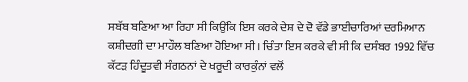ਸਬੱਬ ਬਣਿਆ ਆ ਰਿਹਾ ਸੀ ਕਿਉਂਕਿ ਇਸ ਕਰਕੇ ਦੇਸ਼ ਦੇ ਦੋ ਵੱਡੇ ਭਾਈਚਾਰਿਆਂ ਦਰਮਿਆਨ ਕਸ਼ੀਦਗੀ ਦਾ ਮਾਹੌਲ ਬਣਿਆ ਹੋਇਆ ਸੀ । ਚਿੰਤਾ ਇਸ ਕਰਕੇ ਵੀ ਸੀ ਕਿ ਦਸੰਬਰ 1992 ਵਿੱਚ ਕੱਟੜ ਹਿੰਦੂਤਵੀ ਸੰਗਠਨਾਂ ਦੇ ਖਰੂਦੀ ਕਾਰਕੁੰਨਾਂ ਵਲੋਂ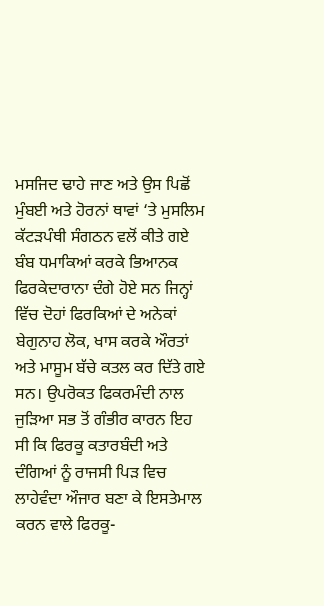ਮਸਜਿਦ ਢਾਹੇ ਜਾਣ ਅਤੇ ਉਸ ਪਿਛੋਂ ਮੁੰਬਈ ਅਤੇ ਹੋਰਨਾਂ ਥਾਵਾਂ ‘ਤੇ ਮੁਸਲਿਮ ਕੱਟੜਪੰਥੀ ਸੰਗਠਨ ਵਲੋਂ ਕੀਤੇ ਗਏ ਬੰਬ ਧਮਾਕਿਆਂ ਕਰਕੇ ਭਿਆਨਕ ਫਿਰਕੇਦਾਰਾਨਾ ਦੰਗੇ ਹੋਏ ਸਨ ਜਿਨ੍ਹਾਂ ਵਿੱਚ ਦੋਹਾਂ ਫਿਰਕਿਆਂ ਦੇ ਅਨੇਕਾਂ ਬੇਗੁਨਾਹ ਲੋਕ, ਖਾਸ ਕਰਕੇ ਔਰਤਾਂ ਅਤੇ ਮਾਸੂਮ ਬੱਚੇ ਕਤਲ ਕਰ ਦਿੱਤੇ ਗਏ ਸਨ। ਉਪਰੋਕਤ ਫਿਕਰਮੰਦੀ ਨਾਲ ਜੁੜਿਆ ਸਭ ਤੋਂ ਗੰਭੀਰ ਕਾਰਨ ਇਹ ਸੀ ਕਿ ਫਿਰਕੂ ਕਤਾਰਬੰਦੀ ਅਤੇ ਦੰਗਿਆਂ ਨੂੰ ਰਾਜਸੀ ਪਿੜ ਵਿਚ ਲਾਹੇਵੰਦਾ ਔਜਾਰ ਬਣਾ ਕੇ ਇਸਤੇਮਾਲ ਕਰਨ ਵਾਲੇ ਫਿਰਕੂ-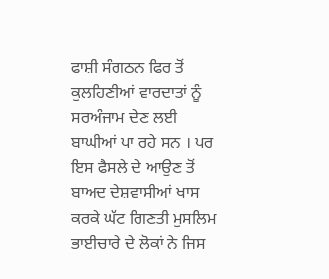ਫਾਸ਼ੀ ਸੰਗਠਨ ਫਿਰ ਤੋਂ ਕੁਲਹਿਣੀਆਂ ਵਾਰਦਾਤਾਂ ਨੂੰ ਸਰਅੰਜਾਮ ਦੇਣ ਲਈ  ਬਾਘੀਆਂ ਪਾ ਰਹੇ ਸਨ । ਪਰ ਇਸ ਫੈਸਲੇ ਦੇ ਆਉਣ ਤੋਂ ਬਾਅਦ ਦੇਸ਼ਵਾਸੀਆਂ ਖਾਸ ਕਰਕੇ ਘੱਟ ਗਿਣਤੀ ਮੁਸਲਿਮ ਭਾਈਚਾਰੇ ਦੇ ਲੋਕਾਂ ਨੇ ਜਿਸ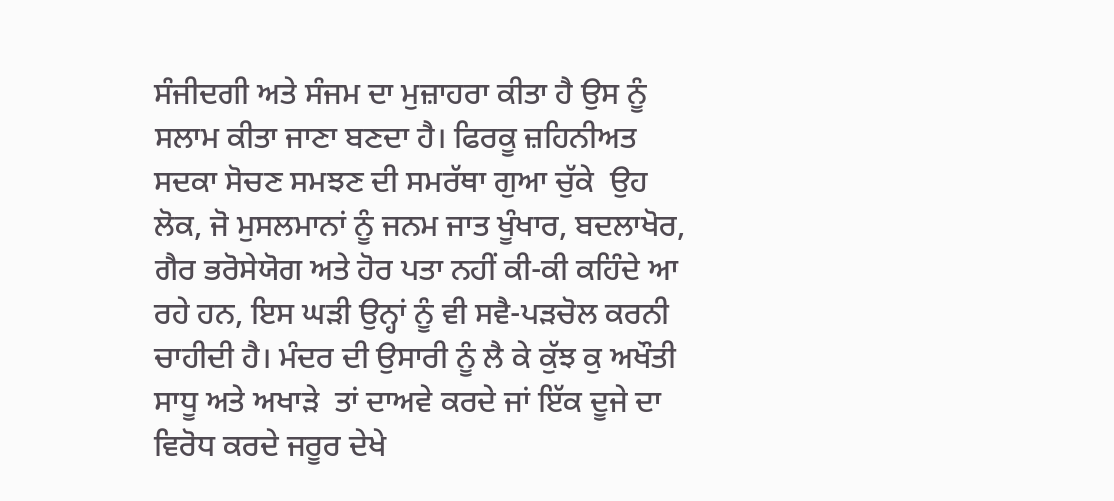ਸੰਜੀਦਗੀ ਅਤੇ ਸੰਜਮ ਦਾ ਮੁਜ਼ਾਹਰਾ ਕੀਤਾ ਹੈ ਉਸ ਨੂੰ ਸਲਾਮ ਕੀਤਾ ਜਾਣਾ ਬਣਦਾ ਹੈ। ਫਿਰਕੂ ਜ਼ਹਿਨੀਅਤ ਸਦਕਾ ਸੋਚਣ ਸਮਝਣ ਦੀ ਸਮਰੱਥਾ ਗੁਆ ਚੁੱਕੇ  ਉਹ ਲੋਕ, ਜੋ ਮੁਸਲਮਾਨਾਂ ਨੂੰ ਜਨਮ ਜਾਤ ਖੂੰਖਾਰ, ਬਦਲਾਖੋਰ, ਗੈਰ ਭਰੋਸੇਯੋਗ ਅਤੇ ਹੋਰ ਪਤਾ ਨਹੀਂ ਕੀ-ਕੀ ਕਹਿੰਦੇ ਆ ਰਹੇ ਹਨ, ਇਸ ਘੜੀ ਉਨ੍ਹਾਂ ਨੂੰ ਵੀ ਸਵੈ-ਪੜਚੋਲ ਕਰਨੀ ਚਾਹੀਦੀ ਹੈ। ਮੰਦਰ ਦੀ ਉਸਾਰੀ ਨੂੰ ਲੈ ਕੇ ਕੁੱਝ ਕੁ ਅਖੌਤੀ ਸਾਧੂ ਅਤੇ ਅਖਾੜੇ  ਤਾਂ ਦਾਅਵੇ ਕਰਦੇ ਜਾਂ ਇੱਕ ਦੂਜੇ ਦਾ ਵਿਰੋਧ ਕਰਦੇ ਜਰੂਰ ਦੇਖੇ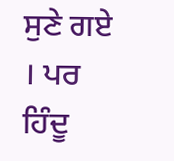ਸੁਣੇ ਗਏ । ਪਰ ਹਿੰਦੂ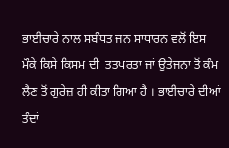ਭਾਈਚਾਰੇ ਨਾਲ ਸਬੰਧਤ ਜਨ ਸਾਧਾਰਨ ਵਲੋਂ ਇਸ ਮੌਕੇ ਕਿਸੇ ਕਿਸਮ ਦੀ  ਤਤਪਰਤਾ ਜਾਂ ਉਤੇਜਨਾ ਤੋਂ ਕੰਮ ਲੈਣ ਤੋਂ ਗੁਰੇਜ਼ ਹੀ ਕੀਤਾ ਗਿਆ ਹੈ । ਭਾਈਚਾਰੇ ਦੀਆਂ ਤੰਦਾਂ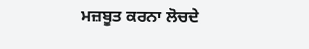ਮਜ਼ਬੂਤ ਕਰਨਾ ਲੋਚਦੇ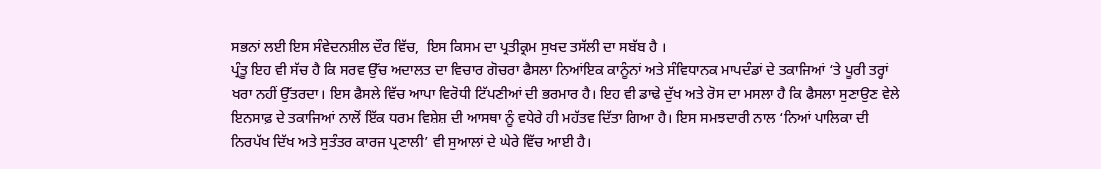ਸਭਨਾਂ ਲਈ ਇਸ ਸੰਵੇਦਨਸ਼ੀਲ ਦੌਰ ਵਿੱਚ,  ਇਸ ਕਿਸਮ ਦਾ ਪ੍ਰਤੀਕ੍ਰਮ ਸੁਖਦ ਤਸੱਲੀ ਦਾ ਸਬੱਬ ਹੈ ।
ਪ੍ਰੰਤੂ ਇਹ ਵੀ ਸੱਚ ਹੈ ਕਿ ਸਰਵ ਉੱਚ ਅਦਾਲਤ ਦਾ ਵਿਚਾਰ ਗੋਚਰਾ ਫੈਸਲਾ ਨਿਆਂਇਕ ਕਾਨੂੰਨਾਂ ਅਤੇ ਸੰਵਿਧਾਨਕ ਮਾਪਦੰਡਾਂ ਦੇ ਤਕਾਜਿਆਂ ‘ਤੇ ਪੂਰੀ ਤਰ੍ਹਾਂ ਖਰਾ ਨਹੀਂ ਉੱਤਰਦਾ। ਇਸ ਫੈਸਲੇ ਵਿੱਚ ਆਪਾ ਵਿਰੋਧੀ ਟਿੱਪਣੀਆਂ ਦੀ ਭਰਮਾਰ ਹੈ। ਇਹ ਵੀ ਡਾਢੇ ਦੁੱਖ ਅਤੇ ਰੋਸ ਦਾ ਮਸਲਾ ਹੈ ਕਿ ਫੈਸਲਾ ਸੁਣਾਉਣ ਵੇਲੇ ਇਨਸਾਫ਼ ਦੇ ਤਕਾਜਿਆਂ ਨਾਲੋਂ ਇੱਕ ਧਰਮ ਵਿਸ਼ੇਸ਼ ਦੀ ਆਸਥਾ ਨੂੰ ਵਧੇਰੇ ਹੀ ਮਹੱਤਵ ਦਿੱਤਾ ਗਿਆ ਹੈ। ਇਸ ਸਮਝਦਾਰੀ ਨਾਲ ‘ਨਿਆਂ ਪਾਲਿਕਾ ਦੀ ਨਿਰਪੱਖ ਦਿੱਖ ਅਤੇ ਸੁਤੰਤਰ ਕਾਰਜ ਪ੍ਰਣਾਲੀ’ ਵੀ ਸੁਆਲਾਂ ਦੇ ਘੇਰੇ ਵਿੱਚ ਆਈ ਹੈ।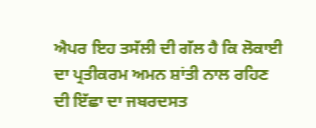ਐਪਰ ਇਹ ਤਸੱਲੀ ਦੀ ਗੱਲ ਹੈ ਕਿ ਲੋਕਾਈ ਦਾ ਪ੍ਰਤੀਕਰਮ ਅਮਨ ਸ਼ਾਂਤੀ ਨਾਲ ਰਹਿਣ ਦੀ ਇੱਛਾ ਦਾ ਜਬਰਦਸਤ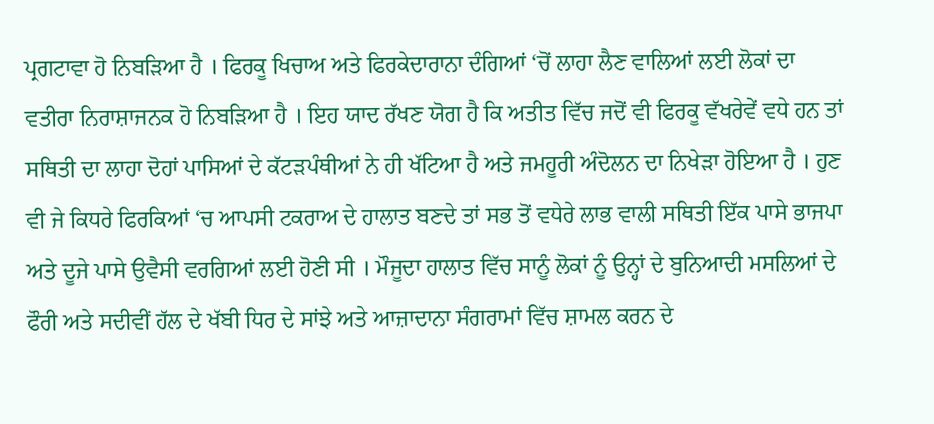ਪ੍ਰਗਟਾਵਾ ਹੋ ਨਿਬੜਿਆ ਹੈ । ਫਿਰਕੂ ਖਿਚਾਅ ਅਤੇ ਫਿਰਕੇਦਾਰਾਨਾ ਦੰਗਿਆਂ ‘ਚੋਂ ਲਾਹਾ ਲੈਣ ਵਾਲਿਆਂ ਲਈ ਲੋਕਾਂ ਦਾ ਵਤੀਰਾ ਨਿਰਾਸ਼ਾਜਨਕ ਹੋ ਨਿਬੜਿਆ ਹੈ । ਇਹ ਯਾਦ ਰੱਖਣ ਯੋਗ ਹੈ ਕਿ ਅਤੀਤ ਵਿੱਚ ਜਦੋਂ ਵੀ ਫਿਰਕੂ ਵੱਖਰੇਵੇਂ ਵਧੇ ਹਨ ਤਾਂ ਸਥਿਤੀ ਦਾ ਲਾਹਾ ਦੋਹਾਂ ਪਾਸਿਆਂ ਦੇ ਕੱਟੜਪੰਥੀਆਂ ਨੇ ਹੀ ਖੱਟਿਆ ਹੈ ਅਤੇ ਜਮਹੂਰੀ ਅੰਦੋਲਨ ਦਾ ਨਿਖੇੜਾ ਹੋਇਆ ਹੈ । ਹੁਣ ਵੀ ਜੇ ਕਿਧਰੇ ਫਿਰਕਿਆਂ ‘ਚ ਆਪਸੀ ਟਕਰਾਅ ਦੇ ਹਾਲਾਤ ਬਣਦੇ ਤਾਂ ਸਭ ਤੋਂ ਵਧੇਰੇ ਲਾਭ ਵਾਲੀ ਸਥਿਤੀ ਇੱਕ ਪਾਸੇ ਭਾਜਪਾ ਅਤੇ ਦੂਜੇ ਪਾਸੇ ਉਵੈਸੀ ਵਰਗਿਆਂ ਲਈ ਹੋਣੀ ਸੀ । ਮੌਜੂਦਾ ਹਾਲਾਤ ਵਿੱਚ ਸਾਨੂੰ ਲੋਕਾਂ ਨੂੰ ਉਨ੍ਹਾਂ ਦੇ ਬੁਨਿਆਦੀ ਮਸਲਿਆਂ ਦੇ ਫੌਰੀ ਅਤੇ ਸਦੀਵੀਂ ਹੱਲ ਦੇ ਖੱਬੀ ਧਿਰ ਦੇ ਸਾਂਝੇ ਅਤੇ ਆਜ਼ਾਦਾਨਾ ਸੰਗਰਾਮਾਂ ਵਿੱਚ ਸ਼ਾਮਲ ਕਰਨ ਦੇ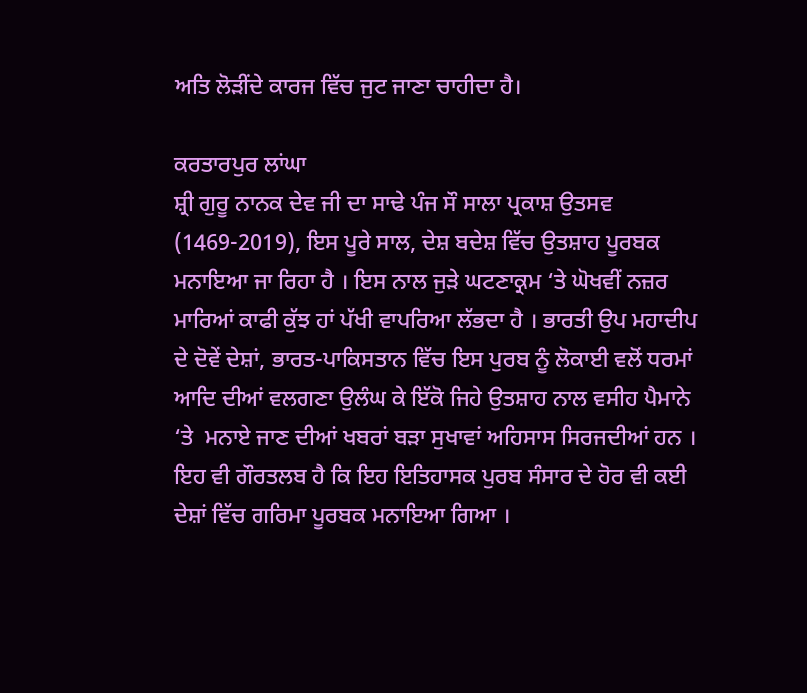ਅਤਿ ਲੋੜੀਂਦੇ ਕਾਰਜ ਵਿੱਚ ਜੁਟ ਜਾਣਾ ਚਾਹੀਦਾ ਹੈ।

ਕਰਤਾਰਪੁਰ ਲਾਂਘਾ
ਸ਼੍ਰੀ ਗੁਰੂ ਨਾਨਕ ਦੇਵ ਜੀ ਦਾ ਸਾਢੇ ਪੰਜ ਸੌ ਸਾਲਾ ਪ੍ਰਕਾਸ਼ ਉਤਸਵ  (1469-2019), ਇਸ ਪੂਰੇ ਸਾਲ, ਦੇਸ਼ ਬਦੇਸ਼ ਵਿੱਚ ਉਤਸ਼ਾਹ ਪੂਰਬਕ ਮਨਾਇਆ ਜਾ ਰਿਹਾ ਹੈ । ਇਸ ਨਾਲ ਜੁੜੇ ਘਟਣਾਕ੍ਰਮ ‘ਤੇ ਘੋਖਵੀਂ ਨਜ਼ਰ ਮਾਰਿਆਂ ਕਾਫੀ ਕੁੱਝ ਹਾਂ ਪੱਖੀ ਵਾਪਰਿਆ ਲੱਭਦਾ ਹੈ । ਭਾਰਤੀ ਉਪ ਮਹਾਦੀਪ ਦੇ ਦੋਵੇਂ ਦੇਸ਼ਾਂ, ਭਾਰਤ-ਪਾਕਿਸਤਾਨ ਵਿੱਚ ਇਸ ਪੁਰਬ ਨੂੰ ਲੋਕਾਈ ਵਲੋਂ ਧਰਮਾਂ ਆਦਿ ਦੀਆਂ ਵਲਗਣਾ ਉਲੰਘ ਕੇ ਇੱਕੋ ਜਿਹੇ ਉਤਸ਼ਾਹ ਨਾਲ ਵਸੀਹ ਪੈਮਾਨੇ ‘ਤੇ  ਮਨਾਏ ਜਾਣ ਦੀਆਂ ਖਬਰਾਂ ਬੜਾ ਸੁਖਾਵਾਂ ਅਹਿਸਾਸ ਸਿਰਜਦੀਆਂ ਹਨ । ਇਹ ਵੀ ਗੌਰਤਲਬ ਹੈ ਕਿ ਇਹ ਇਤਿਹਾਸਕ ਪੁਰਬ ਸੰਸਾਰ ਦੇ ਹੋਰ ਵੀ ਕਈ ਦੇਸ਼ਾਂ ਵਿੱਚ ਗਰਿਮਾ ਪੂਰਬਕ ਮਨਾਇਆ ਗਿਆ ।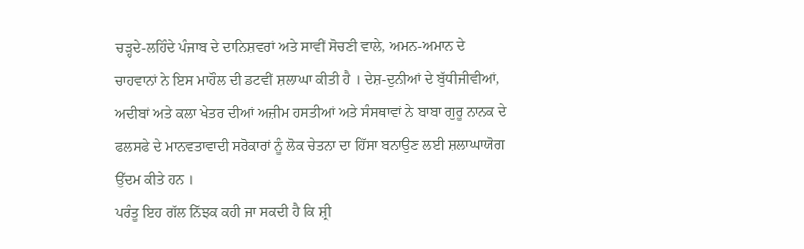ਚੜ੍ਹਦੇ-ਲਹਿੰਦੇ ਪੰਜਾਬ ਦੇ ਦਾਨਿਸ਼ਵਰਾਂ ਅਤੇ ਸਾਵੀਂ ਸੋਚਣੀ ਵਾਲੇ, ਅਮਨ-ਅਮਾਨ ਦੇ ਚਾਹਵਾਨਾਂ ਨੇ ਇਸ ਮਾਹੌਲ ਦੀ ਡਟਵੀਂ ਸ਼ਲਾਘਾ ਕੀਤੀ ਹੈ । ਦੇਸ਼-ਦੁਨੀਆਂ ਦੇ ਬੁੱਧੀਜੀਵੀਆਂ, ਅਦੀਬਾਂ ਅਤੇ ਕਲਾ ਖੇਤਰ ਦੀਆਂ ਅਜ਼ੀਮ ਹਸਤੀਆਂ ਅਤੇ ਸੰਸਥਾਵਾਂ ਨੇ ਬਾਬਾ ਗੁਰੂ ਨਾਨਕ ਦੇ ਫਲਸਫੇ ਦੇ ਮਾਨਵਤਾਵਾਦੀ ਸਰੋਕਾਰਾਂ ਨੂੰ ਲੋਕ ਚੇਤਨਾ ਦਾ ਹਿੱਸਾ ਬਨਾਉਣ ਲਈ ਸ਼ਲਾਘਾਯੋਗ ਉੱਦਮ ਕੀਤੇ ਹਨ ।
ਪਰੰਤੂ ਇਹ ਗੱਲ ਨਿੱਝਕ ਕਹੀ ਜਾ ਸਕਦੀ ਹੈ ਕਿ ਸ਼੍ਰੀ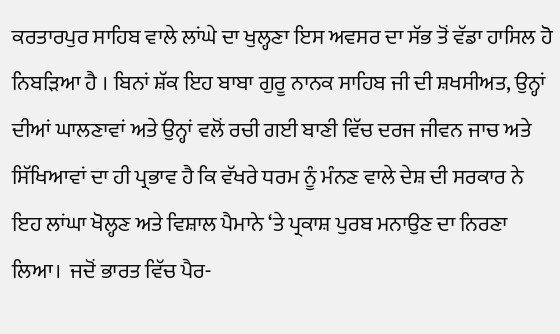ਕਰਤਾਰਪੁਰ ਸਾਹਿਬ ਵਾਲੇ ਲਾਂਘੇ ਦਾ ਖੁਲ੍ਹਣਾ ਇਸ ਅਵਸਰ ਦਾ ਸੱਭ ਤੋਂ ਵੱਡਾ ਹਾਸਿਲ ਹੋ ਨਿਬੜਿਆ ਹੈ । ਬਿਨਾਂ ਸ਼ੱਕ ਇਹ ਬਾਬਾ ਗੁਰੂ ਨਾਨਕ ਸਾਹਿਬ ਜੀ ਦੀ ਸ਼ਖਸੀਅਤ, ਉਨ੍ਹਾਂ ਦੀਆਂ ਘਾਲਣਾਵਾਂ ਅਤੇ ਉਨ੍ਹਾਂ ਵਲੋਂ ਰਚੀ ਗਈ ਬਾਣੀ ਵਿੱਚ ਦਰਜ ਜੀਵਨ ਜਾਚ ਅਤੇ ਸਿੱਖਿਆਵਾਂ ਦਾ ਹੀ ਪ੍ਰਭਾਵ ਹੈ ਕਿ ਵੱਖਰੇ ਧਰਮ ਨੂੰ ਮੰਨਣ ਵਾਲੇ ਦੇਸ਼ ਦੀ ਸਰਕਾਰ ਨੇ ਇਹ ਲਾਂਘਾ ਖੋਲ੍ਹਣ ਅਤੇ ਵਿਸ਼ਾਲ ਪੈਮਾਨੇ ‘ਤੇ ਪ੍ਰਕਾਸ਼ ਪੁਰਬ ਮਨਾਉਣ ਦਾ ਨਿਰਣਾ ਲਿਆ।  ਜਦੋਂ ਭਾਰਤ ਵਿੱਚ ਪੈਰ-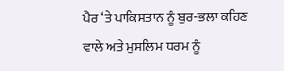ਪੈਰ ‘ਤੇ ਪਾਕਿਸਤਾਨ ਨੂੰ ਬੁਰ-ਭਲਾ ਕਹਿਣ ਵਾਲੇ ਅਤੇ ਮੁਸਲਿਮ ਧਰਮ ਨੂੰ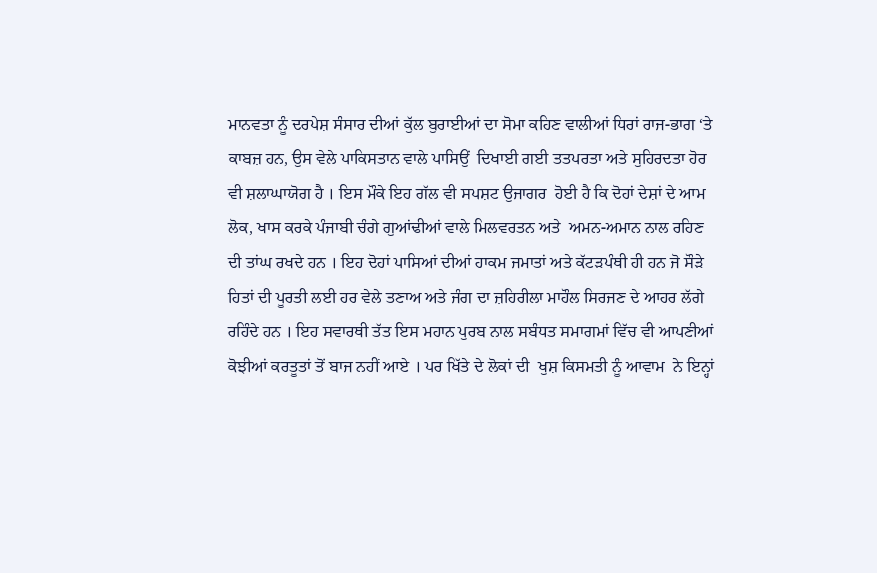ਮਾਨਵਤਾ ਨੂੰ ਦਰਪੇਸ਼ ਸੰਸਾਰ ਦੀਆਂ ਕੁੱਲ ਬੁਰਾਈਆਂ ਦਾ ਸੋਮਾ ਕਹਿਣ ਵਾਲੀਆਂ ਧਿਰਾਂ ਰਾਜ-ਭਾਗ ‘ਤੇ ਕਾਬਜ਼ ਹਨ, ਉਸ ਵੇਲੇ ਪਾਕਿਸਤਾਨ ਵਾਲੇ ਪਾਸਿਉਂ  ਦਿਖਾਈ ਗਈ ਤਤਪਰਤਾ ਅਤੇ ਸੁਹਿਰਦਤਾ ਹੋਰ ਵੀ ਸ਼ਲਾਘਾਯੋਗ ਹੈ । ਇਸ ਮੌਕੇ ਇਹ ਗੱਲ ਵੀ ਸਪਸ਼ਟ ਉਜਾਗਰ  ਹੋਈ ਹੈ ਕਿ ਦੋਹਾਂ ਦੇਸ਼ਾਂ ਦੇ ਆਮ ਲੋਕ, ਖਾਸ ਕਰਕੇ ਪੰਜਾਬੀ ਚੰਗੇ ਗੁਆਂਢੀਆਂ ਵਾਲੇ ਮਿਲਵਰਤਨ ਅਤੇ  ਅਮਨ-ਅਮਾਨ ਨਾਲ ਰਹਿਣ ਦੀ ਤਾਂਘ ਰਖਦੇ ਹਨ । ਇਹ ਦੋਹਾਂ ਪਾਸਿਆਂ ਦੀਆਂ ਹਾਕਮ ਜਮਾਤਾਂ ਅਤੇ ਕੱਟੜਪੰਥੀ ਹੀ ਹਨ ਜੋ ਸੌੜੇ ਹਿਤਾਂ ਦੀ ਪੂਰਤੀ ਲਈ ਹਰ ਵੇਲੇ ਤਣਾਅ ਅਤੇ ਜੰਗ ਦਾ ਜ਼ਹਿਰੀਲਾ ਮਾਹੌਲ ਸਿਰਜਣ ਦੇ ਆਹਰ ਲੱਗੇ ਰਹਿੰਦੇ ਹਨ । ਇਹ ਸਵਾਰਥੀ ਤੱਤ ਇਸ ਮਹਾਨ ਪੁਰਬ ਨਾਲ ਸਬੰਧਤ ਸਮਾਗਮਾਂ ਵਿੱਚ ਵੀ ਆਪਣੀਆਂ ਕੋਝੀਆਂ ਕਰਤੂਤਾਂ ਤੋਂ ਬਾਜ ਨਹੀਂ ਆਏ । ਪਰ ਖਿੱਤੇ ਦੇ ਲੋਕਾਂ ਦੀ  ਖੁਸ਼ ਕਿਸਮਤੀ ਨੂੰ ਆਵਾਮ  ਨੇ ਇਨ੍ਹਾਂ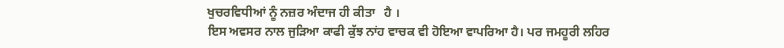ਖੁਚਰਵਿਧੀਆਂ ਨੂੰ ਨਜ਼ਰ ਅੰਦਾਜ ਹੀ ਕੀਤਾ   ਹੈ ।
ਇਸ ਅਵਸਰ ਨਾਲ ਜੁੜਿਆ ਕਾਫੀ ਕੁੱਝ ਨਾਂਹ ਵਾਚਕ ਵੀ ਹੋਇਆ ਵਾਪਰਿਆ ਹੈ। ਪਰ ਜਮਹੂਰੀ ਲਹਿਰ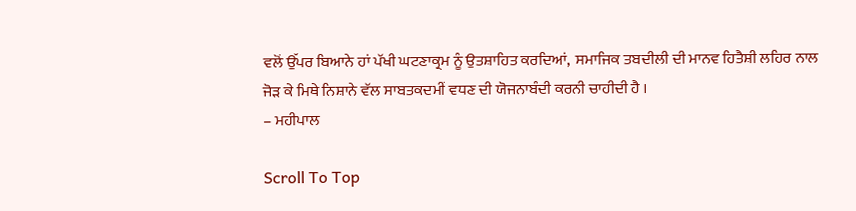ਵਲੋਂ ਉੱਪਰ ਬਿਆਨੇ ਹਾਂ ਪੱਖੀ ਘਟਣਾਕ੍ਰਮ ਨੂੰ ਉਤਸ਼ਾਹਿਤ ਕਰਦਿਆਂ,  ਸਮਾਜਿਕ ਤਬਦੀਲੀ ਦੀ ਮਾਨਵ ਹਿਤੈਸ਼ੀ ਲਹਿਰ ਨਾਲ ਜੋੜ ਕੇ ਮਿਥੇ ਨਿਸ਼ਾਨੇ ਵੱਲ ਸਾਬਤਕਦਮੀਂ ਵਧਣ ਦੀ ਯੋਜਨਾਬੰਦੀ ਕਰਨੀ ਚਾਹੀਦੀ ਹੈ ।
– ਮਹੀਪਾਲ

Scroll To Top